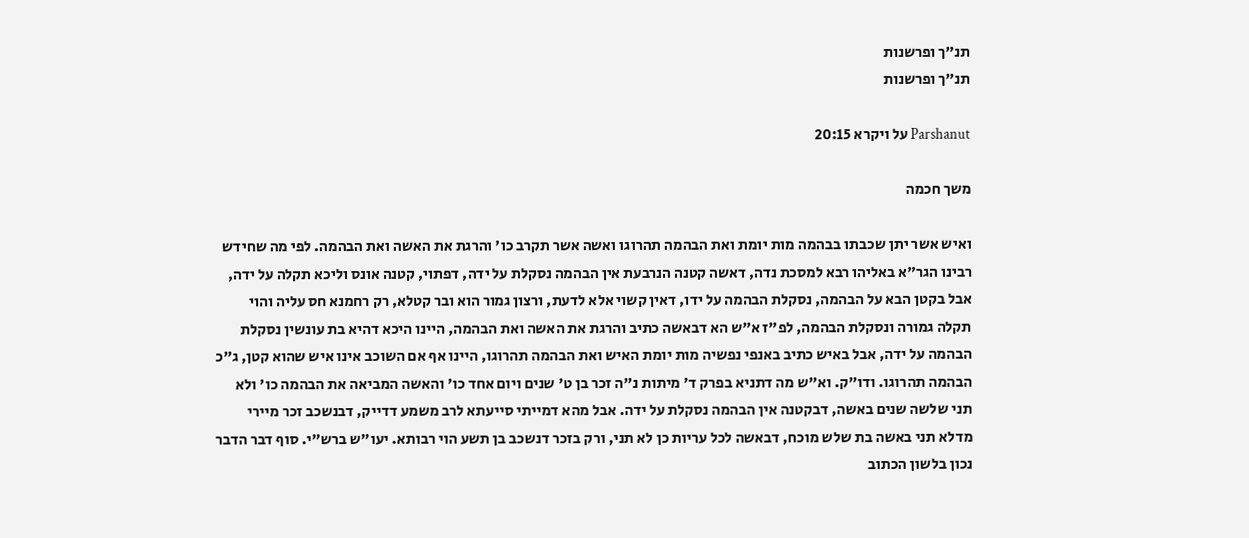תנ"ך ופרשנות
תנ"ך ופרשנות

Parshanut על ויקרא 20:15

משך חכמה

ואיש אשר יתן שכבתו בבהמה מות יומת ואת הבהמה תהרוגו ואשה אשר תקרב כו' והרגת את האשה ואת הבהמה. לפי מה שחידש רבינו הגר"א באליהו רבא למסכת נדה, דאשה קטנה הנרבעת אין הבהמה נסקלת על ידה, דפתוי, קטנה אונס וליכא תקלה על ידה, אבל בקטן הבא על הבהמה, נסקלת הבהמה על ידו, דאין קשוי אלא לדעת, ורצון גמור הוא ובר קטלא, רק רחמנא חס עליה והוי תקלה גמורה ונסקלת הבהמה, לפ"ז א"ש הא דבאשה כתיב והרגת את האשה ואת הבהמה, היינו היכא דהיא בת עונשין נסקלת הבהמה על ידה, אבל באיש כתיב באנפי נפשיה מות יומת האיש ואת הבהמה תהרוגו, היינו אף אם השוכב אינו איש שהוא קטן, ג"כ הבהמה תהרוגו. ודו"ק. וא"ש מה דתניא בפרק ד' מיתות נ"ה זכר בן ט' שנים ויום אחד כו' והאשה המביאה את הבהמה כו' ולא תני שלשה שנים באשה, דבקטנה אין הבהמה נסקלת על ידה. אבל מהא דמייתי סייעתא לרב משמע דדייק, דבנשכב זכר מיירי מדלא תני באשה בת שלש מוכח, דבאשה לכל עריות כן לא תני, ורק בזכר דנשכב בן תשע הוי רבותא. יעו"ש ברש"י. סוף דבר הדבר נכון בלשון הכתוב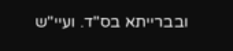ובברייתא בס"ד. ועיי"ש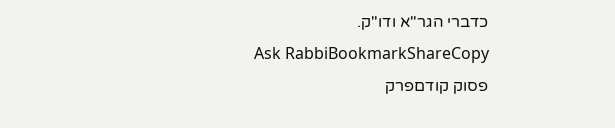כדברי הגר"א ודו"ק.
Ask RabbiBookmarkShareCopy
פסוק קודםפרק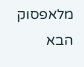מלאפסוק הבא